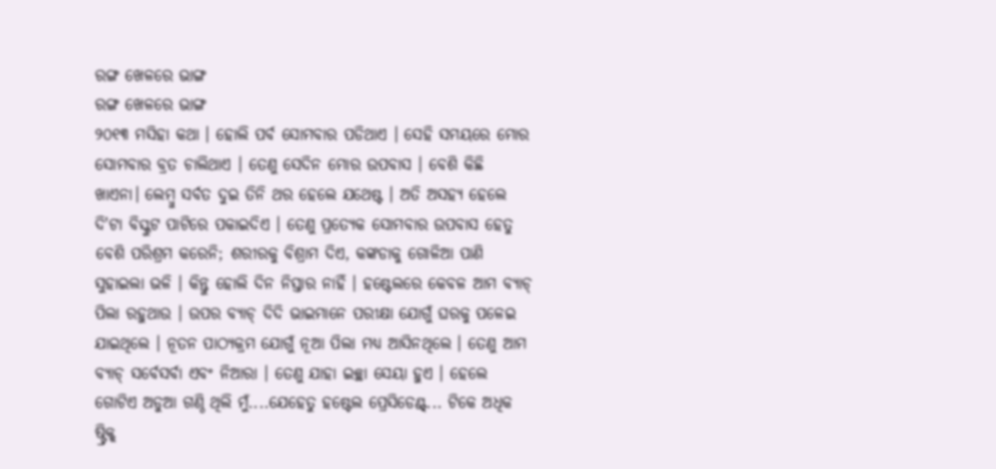ରଙ୍ଗ ଖେଳରେ ଭାଙ୍ଗ
ରଙ୍ଗ ଖେଳରେ ଭାଙ୍ଗ
୨୦୧୩ ମସିହା କଥା । ହୋଲି ପର୍ବ ସୋମବାର ପଡିଥାଏ । ସେହି ସମୟରେ ମୋର ସୋମବାର ବ୍ରତ ଚାଲିଥାଏ । ତେଣୁ ସେଦିନ ମୋର ଉପବାସ । ବେଶି କିଛି ଖାଏନା। ଲେମ୍ବୁ ସର୍ବତ ଦୁଇ ତିନି ଥର ହେଲେ ଯଥେଷ୍ଟ । ଅତି ଅସହ୍ୟ ହେଲେ ଦି'ଟା ବିସ୍କୁଟ ପାଟିରେ ପକାଇଦିଏ । ତେଣୁ ପ୍ରତ୍ୟେକ ସୋମବାର ଉପବାସ ହେତୁ ବେଶି ପରିଶ୍ରମ କରେନି; ଶରୀରକୁ ବିଶ୍ରାମ ଦିଏ, କଙ୍କଡାକୁ ଗୋଳିଆ ପାଣି ସୁହାଇଲା ଭଳି । କିନ୍ତୁ ହୋଲି ଦିନ ନିସ୍ତାର ନାହିଁ । ହଷ୍ଟେଲରେ କେବଳ ଆମ ବ୍ୟାଚ୍ ପିଲା ରହୁଥାଉ । ଉପର ବ୍ୟାଚ୍ ଦିଦି ଭାଇମାନେ ପରୀକ୍ଷା ଯୋଗୁଁ ଘରକୁ ପଳେଇ ଯାଇଥିଲେ । ନୂତନ ପାଠ୍ୟକ୍ରମ ଯୋଗୁଁ ନୂଆ ପିଲା ମଧ୍ୟ ଆସିନଥିଲେ । ତେଣୁ ଆମ ବ୍ଯାଚ୍ ସର୍ବେସର୍ବା ଏବଂ ନିଆରା । ତେଣୁ ଯାହା ଇଚ୍ଛା ସେୟା ହୁଏ । ହେଲେ ଗୋଟିଏ ଅଡୁଆ ଗଣ୍ଠି ଥିଲି ମୁଁ....ଯେହେତୁ ହଷ୍ଟେଲ ପ୍ରେସିଡେଣ୍ଟ୍... ଟିକେ ଅଧିକ ଷ୍ଟ୍ରିକ୍ଟ୍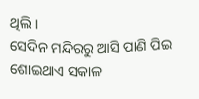ଥିଲି ।
ସେଦିନ ମନ୍ଦିରରୁ ଆସି ପାଣି ପିଇ ଶୋଇଥାଏ ସକାଳ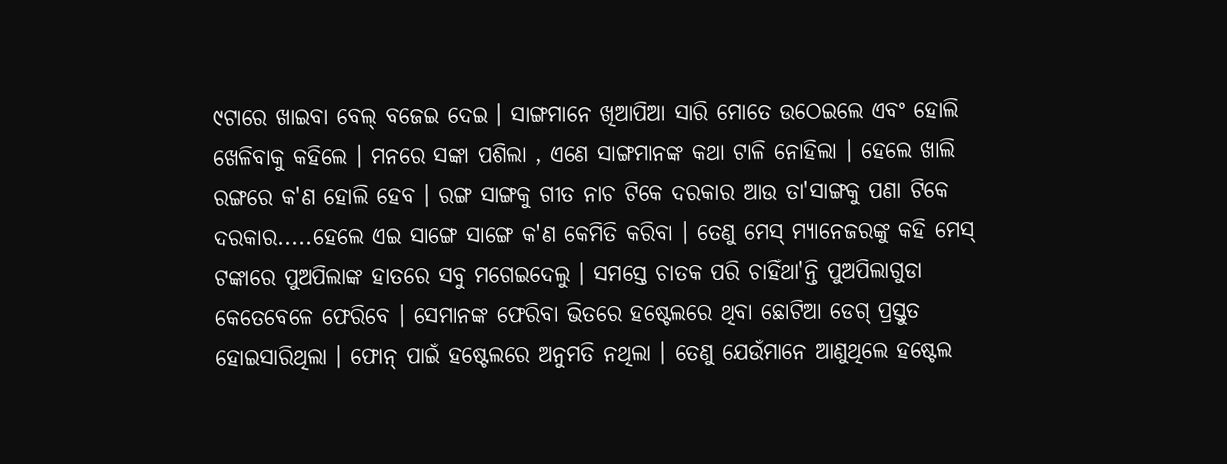୯ଟାରେ ଖାଇବା ବେଲ୍ ବଜେଇ ଦେଇ । ସାଙ୍ଗମାନେ ଖିଆପିଆ ସାରି ମୋତେ ଉଠେଇଲେ ଏବଂ ହୋଲି ଖେଳିବାକୁ କହିଲେ । ମନରେ ସଙ୍କା ପଶିଲା , ଏଣେ ସାଙ୍ଗମାନଙ୍କ କଥା ଟାଳି ନୋହିଲା । ହେଲେ ଖାଲି ରଙ୍ଗରେ କ'ଣ ହୋଲି ହେବ । ରଙ୍ଗ ସାଙ୍ଗକୁ ଗୀତ ନାଚ ଟିକେ ଦରକାର ଆଉ ତା'ସାଙ୍ଗକୁ ପଣା ଟିକେ ଦରକାର.....ହେଲେ ଏଇ ସାଙ୍ଗେ ସାଙ୍ଗେ କ'ଣ କେମିତି କରିବା । ତେଣୁ ମେସ୍ ମ୍ୟାନେଜରଙ୍କୁ କହି ମେସ୍ ଟଙ୍କାରେ ପୁଅପିଲାଙ୍କ ହାତରେ ସବୁ ମଗେଇଦେଲୁ । ସମସ୍ତେ ଚାତକ ପରି ଚାହିଁଥା'ନ୍ତି ପୁଅପିଲାଗୁଡା କେତେବେଳେ ଫେରିବେ । ସେମାନଙ୍କ ଫେରିବା ଭିତରେ ହଷ୍ଟେଲରେ ଥିବା ଛୋଟିଆ ଡେଗ୍ ପ୍ରସ୍ତୁତ ହୋଇସାରିଥିଲା । ଫୋନ୍ ପାଇଁ ହଷ୍ଟେଲରେ ଅନୁମତି ନଥିଲା । ତେଣୁ ଯେଉଁମାନେ ଆଣୁଥିଲେ ହଷ୍ଟେଲ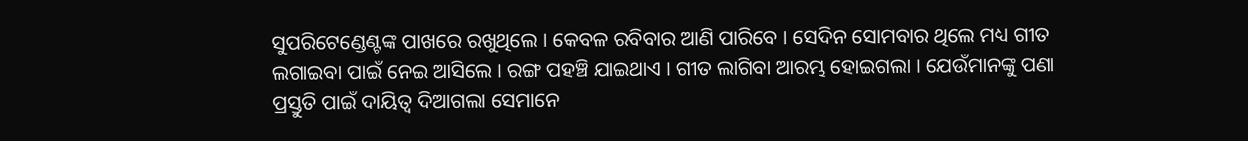ସୁପରିଟେଣ୍ଡେଣ୍ଟଙ୍କ ପାଖରେ ରଖୁଥିଲେ । କେବଳ ରବିବାର ଆଣି ପାରିବେ । ସେଦିନ ସୋମବାର ଥିଲେ ମଧ୍ୟ ଗୀତ ଲଗାଇବା ପାଇଁ ନେଇ ଆସିଲେ । ରଙ୍ଗ ପହଞ୍ଚି ଯାଇଥାଏ । ଗୀତ ଲାଗିବା ଆରମ୍ଭ ହୋଇଗଲା । ଯେଉଁମାନଙ୍କୁ ପଣା ପ୍ରସ୍ତୁତି ପାଇଁ ଦାୟିତ୍ୱ ଦିଆଗଲା ସେମାନେ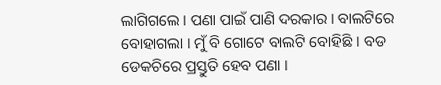ଲାଗିଗଲେ । ପଣା ପାଇଁ ପାଣି ଦରକାର । ବାଲଟିରେ ବୋହାଗଲା । ମୁଁ ବି ଗୋଟେ ବାଲଟି ବୋହିଛି । ବଡ ଡେକଚିରେ ପ୍ରସ୍ତୁତି ହେବ ପଣା ।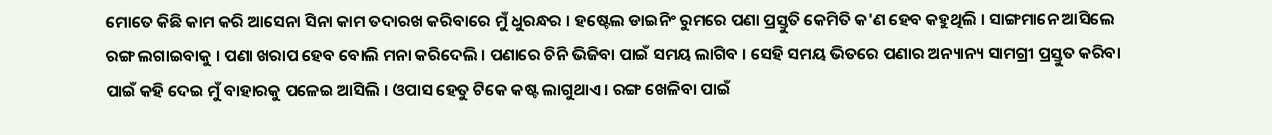ମୋତେ କିଛି କାମ କରି ଆସେନା ସିନା କାମ ତଦାରଖ କରିବାରେ ମୁଁ ଧୁରନ୍ଧର । ହଷ୍ଟେଲ ଡାଇନିଂ ରୁମରେ ପଣା ପ୍ରସ୍ତୁତି କେମିତି କ'ଣ ହେବ କହୁଥିଲି । ସାଙ୍ଗମାନେ ଆସିଲେ ରଙ୍ଗ ଲଗାଇବାକୁ । ପଣା ଖରାପ ହେବ ବୋଲି ମନା କରିଦେଲି । ପଣାରେ ଚିନି ଭିଜିବା ପାଇଁ ସମୟ ଲାଗିବ । ସେହି ସମୟ ଭିତରେ ପଣାର ଅନ୍ୟାନ୍ୟ ସାମଗ୍ରୀ ପ୍ରସ୍ତୁତ କରିବା ପାଇଁ କହି ଦେଇ ମୁଁ ବାହାରକୁ ପଳେଇ ଆସିଲି । ଓପାସ ହେତୁ ଟିକେ କଷ୍ଟ ଲାଗୁଥାଏ । ରଙ୍ଗ ଖେଳିବା ପାଇଁ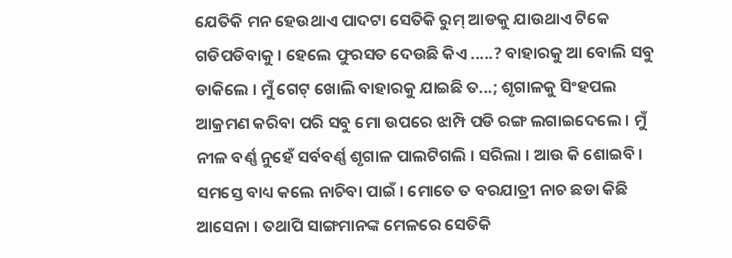ଯେତିକି ମନ ହେଉଥାଏ ପାଦଟା ସେତିକି ରୁମ୍ ଆଡକୁ ଯାଉଥାଏ ଟିକେ ଗଡିପଡିବାକୁ । ହେଲେ ଫୁରସତ ଦେଉଛି କିଏ .....? ବାହାରକୁ ଆ ବୋଲି ସବୁ ଡାକିଲେ । ମୁଁ ଗେଟ୍ ଖୋଲି ବାହାରକୁ ଯାଇଛି ତ...; ଶୃଗାଳକୁ ସିଂହପଲ ଆକ୍ରମଣ କରିବା ପରି ସବୁ ମୋ ଉପରେ ଝାମ୍ପି ପଡି ରଙ୍ଗ ଲଗାଇଦେଲେ । ମୁଁ ନୀଳ ବର୍ଣ୍ଣ ନୁହେଁ ସର୍ବବର୍ଣ୍ଣ ଶୃଗାଳ ପାଲଟିଗଲି । ସରିଲା । ଆଉ କି ଶୋଇବି । ସମସ୍ତେ ବାଧ୍ୟ କଲେ ନାଚିବା ପାଇଁ । ମୋତେ ତ ବରଯାତ୍ରୀ ନାଚ ଛଡା କିଛି ଆସେନା । ତଥାପି ସାଙ୍ଗମାନଙ୍କ ମେଳରେ ସେତିକି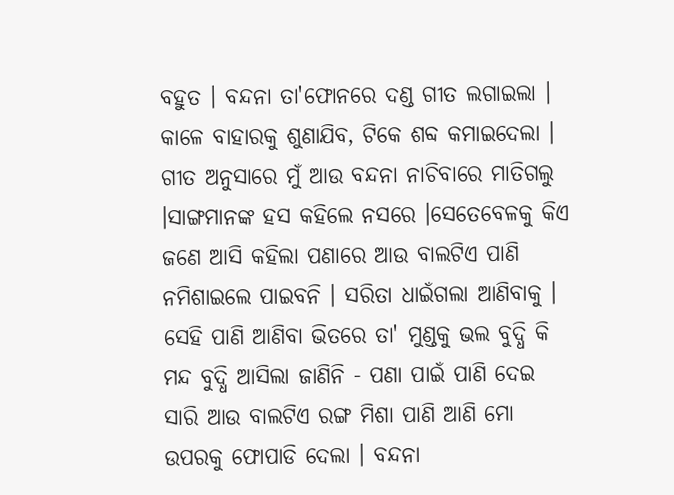ବହୁତ । ବନ୍ଦନା ତା'ଫୋନରେ ଦଣ୍ଡ ଗୀତ ଲଗାଇଲା । କାଳେ ବାହାରକୁ ଶୁଣାଯିବ, ଟିକେ ଶବ୍ଦ କମାଇଦେଲା । ଗୀତ ଅନୁସାରେ ମୁଁ ଆଉ ବନ୍ଦନା ନାଚିବାରେ ମାତିଗଲୁ ।ସାଙ୍ଗମାନଙ୍କ ହସ କହିଲେ ନସରେ ।ସେତେବେଳକୁ କିଏ ଜଣେ ଆସି କହିଲା ପଣାରେ ଆଉ ବାଲଟିଏ ପାଣି ନମିଶାଇଲେ ପାଇବନି । ସରିତା ଧାଇଁଗଲା ଆଣିବାକୁ । ସେହି ପାଣି ଆଣିବା ଭିତରେ ତା' ମୁଣ୍ଡକୁ ଭଲ ବୁଦ୍ଧି କି ମନ୍ଦ ବୁଦ୍ଧି ଆସିଲା ଜାଣିନି - ପଣା ପାଇଁ ପାଣି ଦେଇ ସାରି ଆଉ ବାଲଟିଏ ରଙ୍ଗ ମିଶା ପାଣି ଆଣି ମୋ ଉପରକୁ ଫୋପାଡି ଦେଲା । ବନ୍ଦନା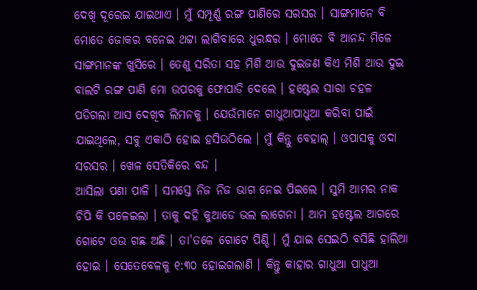ଦେଖି ଦୂରେଇ ଯାଇଥାଏ । ମୁଁ ସମ୍ପୂର୍ଣ୍ଣ ରଙ୍ଗ ପାଣିରେ ସରସର । ସାଙ୍ଗମାନେ ବି ମୋତେ ଜୋକର ବନେଇ ଥଟ୍ଟା ଲାଗିବାରେ ଧୁରନ୍ଧର । ମୋତେ ବି ଆନନ୍ଦ ମିଳେ ସାଙ୍ଗମାନଙ୍କ ଖୁସିରେ । ତେଣୁ ସରିତା ସହ ମିଶି ଆଉ ଦୁଇଜଣ କିଏ ମିଶି ଆଉ ଦୁଇ ବାଲଟି ରଙ୍ଗ ପାଣି ମୋ ଉପରକୁ ଫୋପାଡି ଦେଲେ । ହଷ୍ଟେଲ ସାରା ଚହଳ ପଡିଗଲା ଆସ ଦେଖିବ ଲିମନକୁ । ଯେଉଁମାନେ ଗାଧୁଆପାଧୁଆ କରିବା ପାଇଁ ଯାଇଥିଲେ, ସବୁ ଏକାଠି ହୋଇ ହସିଉଠିଲେ । ମୁଁ କିନ୍ତୁ ବେହାଲ୍ । ଓପାସକୁ ଓଦା ସରସର । ଖେଳ ସେତିକିରେ ବନ୍ଦ ।
ଆସିଲା ପଣା ପାଳି । ସମସ୍ତେ ନିଜ ନିଜ ଭାଗ ନେଇ ପିଇଲେ । ସୁମି ଆମର ନାକ ଚିପି କି ପଳେଇଲା । ତାକୁ ଦହି କୁଆଡେ ଭଲ ଲାଗେନା । ଆମ ହଷ୍ଟେଲ ଆଗରେ ଗୋଟେ ଓଉ ଗଛ ଅଛି । ତା'ତଳେ ଗୋଟେ ପିଣ୍ଡି । ମୁଁ ଯାଇ ସେଇଠି ବସିଛି ହାଲିଆ ହୋଇ । ସେତେବେଳକୁ ୧:୩୦ ହୋଇଗଲାଣି । କିନ୍ତୁ କାହାର ଗାଧୁଆ ପାଧୁଆ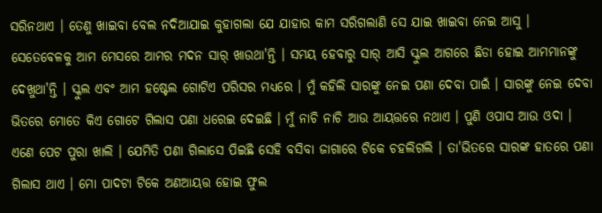ସରିନଥାଏ । ତେଣୁ ଖାଇବା ବେଲ ନଦିଆଯାଇ କୁହାଗଲା ଯେ ଯାହାର କାମ ସରିଗଲାଣି ସେ ଯାଇ ଖାଇବା ନେଇ ଆସୁ । ସେତେବେଳକୁ ଆମ ମେସରେ ଆମର ମଦନ ସାର୍ ଖାଉଥା'ନ୍ତି । ସମୟ ହେବାରୁ ସାର୍ ଆସି ସ୍କୁଲ ଆଗରେ ଛିଡା ହୋଇ ଆମମାନଙ୍କୁ ଦେଖୁଥା'ନ୍ତି । ସ୍କୁଲ ଏବଂ ଆମ ହଷ୍ଟେଲ ଗୋଟିଏ ପରିସର ମଧ୍ୟରେ । ମୁଁ କହିଲି ସାରଙ୍କୁ ନେଇ ପଣା ଦେବା ପାଇଁ । ସାରଙ୍କୁ ନେଇ ଦେବା ଭିତରେ ମୋତେ କିଏ ଗୋଟେ ଗିଲାସ ପଣା ଧରେଇ ଦେଇଛି । ମୁଁ ନାଚି ନାଚି ଆଉ ଆୟତ୍ତରେ ନଥାଏ । ପୁଣି ଓପାସ ଆଉ ଓଦା । ଏଣେ ପେଟ ପୁରା ଖାଲି । ଯେମିତି ପଣା ଗିଲାସେ ପିଇଛି ସେହି ବସିବା ଜାଗାରେ ଟିକେ ଚହଲିଗଲି । ତା'ଭିତରେ ସାରଙ୍କ ହାତରେ ପଣା ଗିଲାସ ଥାଏ । ମୋ ପାଦଟା ଟିକେ ଅଣଆୟତ୍ତ ହୋଇ ଫୁଲ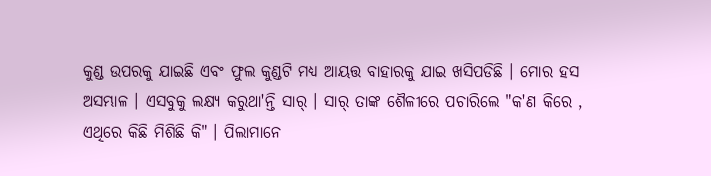କୁଣ୍ଡ ଉପରକୁ ଯାଇଛି ଏବଂ ଫୁଲ କୁଣ୍ଡଟି ମଧ୍ୟ ଆୟତ୍ତ ବାହାରକୁ ଯାଇ ଖସିପଡିଛି । ମୋର ହସ ଅସମ୍ଭାଳ । ଏସବୁକୁ ଲକ୍ଷ୍ୟ କରୁଥା'ନ୍ତି ସାର୍ । ସାର୍ ତାଙ୍କ ଶୈଳୀରେ ପଚାରିଲେ "କ'ଣ କିରେ , ଏଥିରେ କିଛି ମିଶିଛି କି" । ପିଲାମାନେ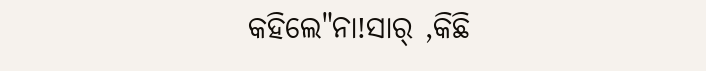କହିଲେ"ନା!ସାର୍ ,କିଛି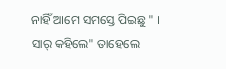ନାହିଁ ଆମେ ସମସ୍ତେ ପିଇଛୁ " । ସାର୍ କହିଲେ" ତାହେଲେ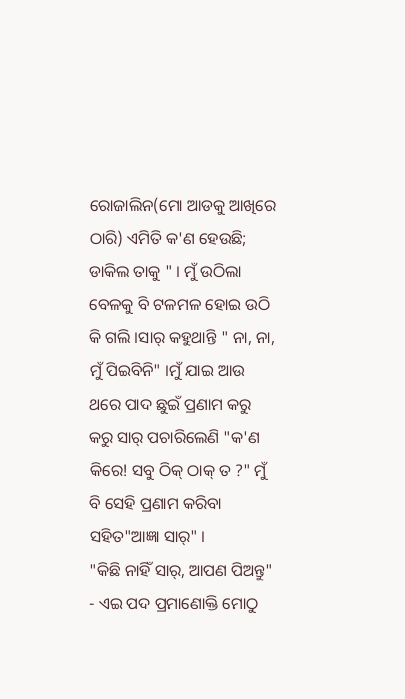ରୋଜାଲିନ(ମୋ ଆଡକୁ ଆଖିରେ ଠାରି) ଏମିତି କ'ଣ ହେଉଛି; ଡାକିଲ ତାକୁ " । ମୁଁ ଉଠିଲା ବେଳକୁ ବି ଟଳମଳ ହୋଇ ଉଠି କି ଗଲି ।ସାର୍ କହୁଥାନ୍ତି " ନା, ନା, ମୁଁ ପିଇବିନି" ।ମୁଁ ଯାଇ ଆଉ ଥରେ ପାଦ ଛୁଇଁ ପ୍ରଣାମ କରୁ କରୁ ସାର୍ ପଚାରିଲେଣି "କ'ଣ କିରେ! ସବୁ ଠିକ୍ ଠାକ୍ ତ ?" ମୁଁ ବି ସେହି ପ୍ରଣାମ କରିବା ସହିତ"ଆଜ୍ଞା ସାର୍" ।
"କିଛି ନାହିଁ ସାର୍, ଆପଣ ପିଅନ୍ତୁ" - ଏଇ ପଦ ପ୍ରମାଣୋକ୍ତି ମୋଠୁ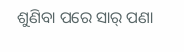ଶୁଣିବା ପରେ ସାର୍ ପଣା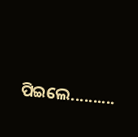ପିଇଲେ..........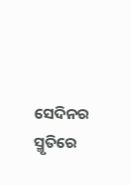ସେଦିନର ସ୍ମୃତିରେ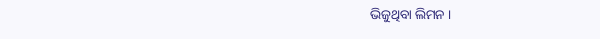ଭିଜୁଥିବା ଲିମନ ।